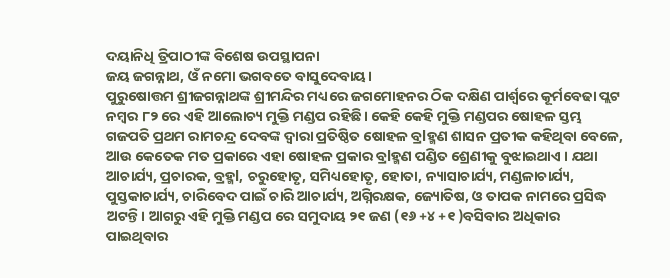ଦୟାନିଧି ତ୍ରିପାଠୀଙ୍କ ବିଶେଷ ଉପସ୍ଥାପନା
ଜୟ ଜଗନ୍ନାଥ, ଓଁ ନମୋ ଭଗବତେ ବାସୁଦେବାୟ।
ପୁରୁଷୋତ୍ତମ ଶ୍ରୀଜଗନ୍ନାଥଙ୍କ ଶ୍ରୀମନ୍ଦିର ମଧ୍ୟରେ ଜଗମୋହନର ଠିକ ଦକ୍ଷିଣ ପାର୍ଶ୍ଵରେ କୂର୍ମବେଢା ପ୍ଲଟ ନମ୍ବର ୮୨ ରେ ଏହି ଆଲୋଚ୍ୟ ମୁକ୍ତି ମଣ୍ଡପ ରହିଛି। କେହି କେହି ମୁକ୍ତି ମଣ୍ଡପର ଷୋହଳ ସ୍ତମ୍ଭ ଗଜପତି ପ୍ରଥମ ରାମଚନ୍ଦ୍ର ଦେବଙ୍କ ଦ୍ୱାରା ପ୍ରତିଷ୍ଠିତ ଷୋହଳ ବ୍ରlହ୍ମଣ ଶାସନ ପ୍ରତୀକ କହିଥିବା ବେଳେ, ଆଉ କେତେକ ମତ ପ୍ରକାରେ ଏହା ଷୋହଳ ପ୍ରକାର ବ୍ରlହ୍ମଣ ପଣ୍ଡିତ ଶ୍ରେଣୀକୁ ବୁଝାଇଥାଏ । ଯଥା ଆଚାର୍ଯ୍ୟ, ପ୍ରଚାରକ, ବ୍ରହ୍ମl, ଚରୁହୋତୃ, ସମିଧ୍ୟହୋତୃ, ହୋତା, ନ୍ୟାସାଚାର୍ଯ୍ୟ, ମଣ୍ଡଳାଚାର୍ଯ୍ୟ, ପୁସ୍ତକାଚାର୍ଯ୍ୟ, ଚାରିବେଦ ପାଇଁ ଚାରି ଆଚାର୍ଯ୍ୟ, ଅଗ୍ନିରକ୍ଷକ, ଜ୍ୟୋତିଷ, ଓ ତାପକ ନାମରେ ପ୍ରସିଦ୍ଧ ଅଟନ୍ତି। ଆଗରୁ ଏହି ମୁକ୍ତି ମଣ୍ଡପ ରେ ସମୁଦାୟ ୨୧ ଜଣ (୧୬ +୪ +୧ )ବସିବାର ଅଧିକାର ପାଇଥିବାର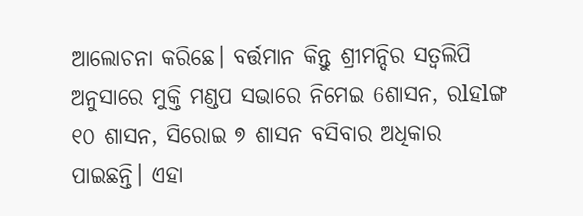ଆଲୋଚନା କରିଛେ। ବର୍ତ୍ତମାନ କିନ୍ତୁ ଶ୍ରୀମନ୍ଦିର ସତ୍ୱଲିପି ଅନୁସାରେ ମୁକ୍ତି ମଣ୍ଡପ ସଭାରେ ନିମେଇ 6ଶାସନ, ରlହlଙ୍ଗ ୧୦ ଶାସନ, ସିରୋଇ ୭ ଶାସନ ବସିବାର ଅଧିକାର ପାଇଛନ୍ତି। ଏହା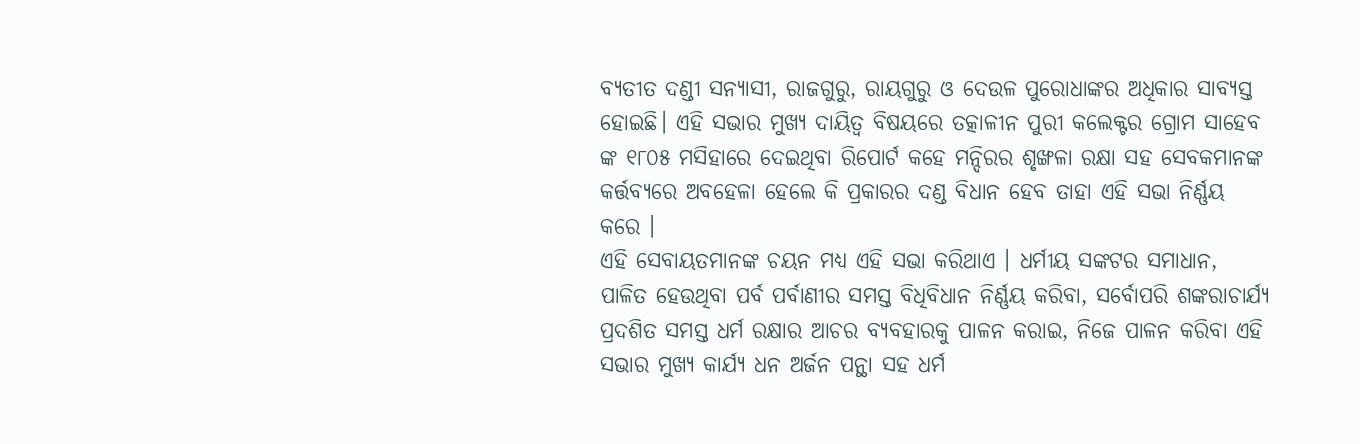ବ୍ୟତୀତ ଦଣ୍ଡୀ ସନ୍ୟାସୀ, ରାଜଗୁରୁ, ରାୟଗୁରୁ ଓ ଦେଉଳ ପୁରୋଧାଙ୍କର ଅଧିକାର ସାବ୍ୟସ୍ତ ହୋଇଛି। ଏହି ସଭାର ମୁଖ୍ୟ ଦାୟିତ୍ୱ ବିଷୟରେ ତତ୍କାଳୀନ ପୁରୀ କଲେକ୍ଟର ଗ୍ରୋମ ସାହେବ ଙ୍କ ୧୮୦୫ ମସିହାରେ ଦେଇଥିବା ରିପୋର୍ଟ କହେ ମନ୍ଦିରର ଶୃଙ୍ଖଳା ରକ୍ଷା ସହ ସେବକମାନଙ୍କ କର୍ତ୍ତବ୍ୟରେ ଅବହେଳା ହେଲେ କି ପ୍ରକାରର ଦଣ୍ଡ ବିଧାନ ହେବ ତାହା ଏହି ସଭା ନିର୍ଣ୍ଣୟ କରେ ।
ଏହି ସେବାୟତମାନଙ୍କ ଚୟନ ମଧ୍ୟ ଏହି ସଭା କରିଥାଏ । ଧର୍ମୀୟ ସଙ୍କଟର ସମାଧାନ, ପାଳିତ ହେଉଥିବା ପର୍ବ ପର୍ବାଣୀର ସମସ୍ତ ବିଧିବିଧାନ ନିର୍ଣ୍ଣୟ କରିବା, ସର୍ବୋପରି ଶଙ୍କରାଚାର୍ଯ୍ୟ ପ୍ରଦଶିତ ସମସ୍ତ ଧର୍ମ ରକ୍ଷାର ଆଚର ବ୍ୟବହାରକୁ ପାଳନ କରାଇ, ନିଜେ ପାଳନ କରିବା ଏହି ସଭାର ମୁଖ୍ୟ କାର୍ଯ୍ୟ ଧନ ଅର୍ଜନ ପନ୍ଥା ସହ ଧର୍ମ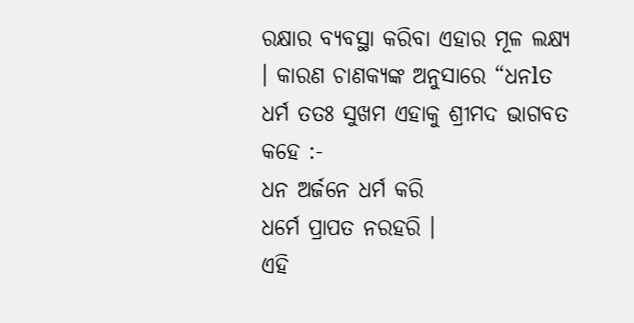ରକ୍ଷାର ବ୍ୟବସ୍ଥା କରିବା ଏହାର ମୂଳ ଲକ୍ଷ୍ୟ । କାରଣ ଚାଣକ୍ୟଙ୍କ ଅନୁସାରେ “ଧନlତ ଧର୍ମ ତତଃ ସୁଖମ ଏହାକୁ ଶ୍ରୀମଦ ଭାଗବତ କହେ :-
ଧନ ଅର୍ଜନେ ଧର୍ମ କରି
ଧର୍ମେ ପ୍ରାପତ ନରହରି ।
ଏହି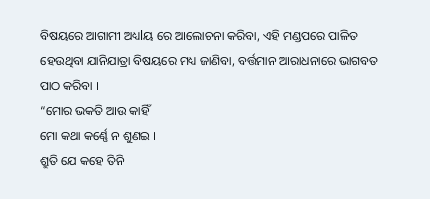ବିଷୟରେ ଆଗାମୀ ଅଧ୍ୟlୟ ରେ ଆଲୋଚନା କରିବା, ଏହି ମଣ୍ଡପରେ ପାଳିତ ହେଉଥିବା ଯାନିଯାତ୍ରା ବିଷୟରେ ମଧ୍ୟ ଜାଣିବା, ବର୍ତ୍ତମାନ ଆରାଧନାରେ ଭାଗବତ ପାଠ କରିବା ।
“ମୋର ଭକତି ଆଉ କାହିଁ
ମୋ କଥା କର୍ଣ୍ଣେ ନ ଶୁଣଇ ।
ଶ୍ରୁତି ଯେ କହେ ତିନି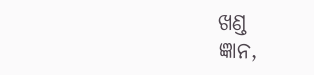ଖଣ୍ଡ
ଜ୍ଞାନ,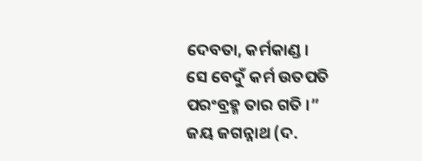ଦେବତା, କର୍ମକାଣ୍ଡ ।
ସେ ବେଦୁଁ କର୍ମ ଉତପତି
ପରଂବ୍ରହ୍ମ ତାର ଗତି ।”
ଜୟ ଜଗନ୍ନାଥ (ଦ.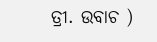ତ୍ରୀ. ଉବାଚ )